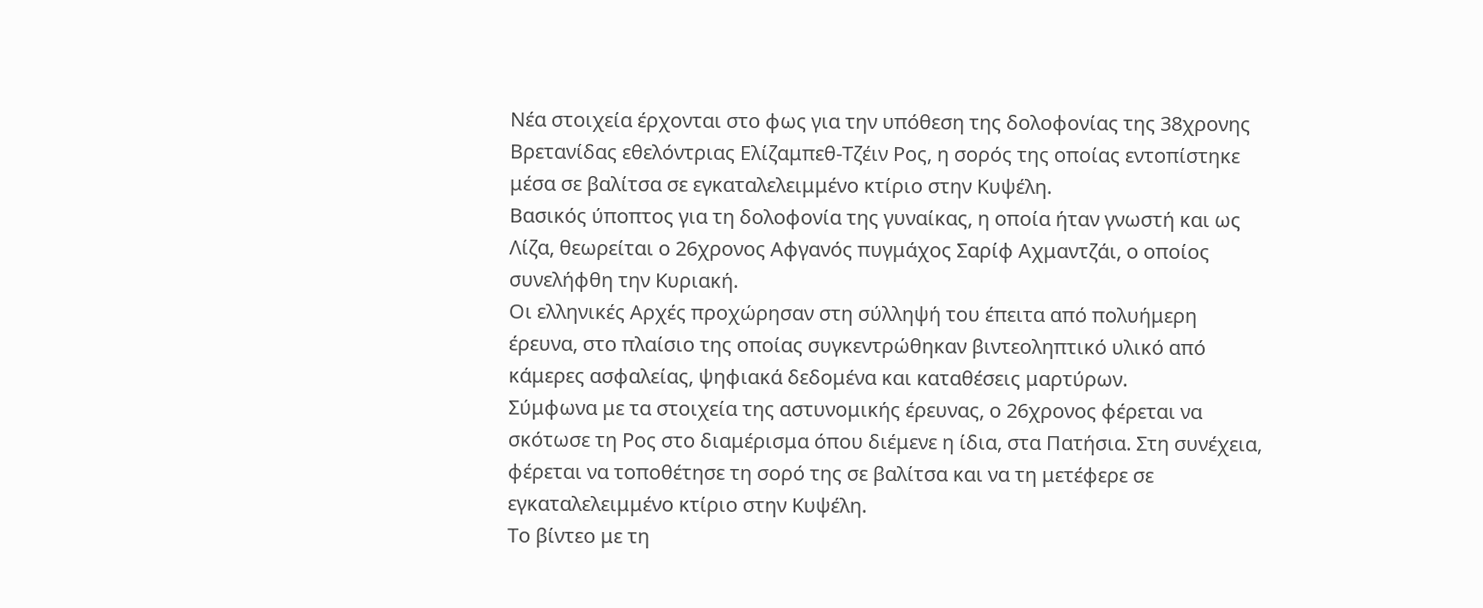Νέα στοιχεία έρχονται στο φως για την υπόθεση της δολοφονίας της 38χρονης Βρετανίδας εθελόντριας Ελίζαμπεθ-Τζέιν Ρος, η σορός της οποίας εντοπίστηκε μέσα σε βαλίτσα σε εγκαταλελειμμένο κτίριο στην Κυψέλη.
Βασικός ύποπτος για τη δολοφονία της γυναίκας, η οποία ήταν γνωστή και ως Λίζα, θεωρείται ο 26χρονος Αφγανός πυγμάχος Σαρίφ Αχμαντζάι, ο οποίος συνελήφθη την Κυριακή.
Οι ελληνικές Αρχές προχώρησαν στη σύλληψή του έπειτα από πολυήμερη έρευνα, στο πλαίσιο της οποίας συγκεντρώθηκαν βιντεοληπτικό υλικό από κάμερες ασφαλείας, ψηφιακά δεδομένα και καταθέσεις μαρτύρων.
Σύμφωνα με τα στοιχεία της αστυνομικής έρευνας, ο 26χρονος φέρεται να σκότωσε τη Ρος στο διαμέρισμα όπου διέμενε η ίδια, στα Πατήσια. Στη συνέχεια, φέρεται να τοποθέτησε τη σορό της σε βαλίτσα και να τη μετέφερε σε εγκαταλελειμμένο κτίριο στην Κυψέλη.
Το βίντεο με τη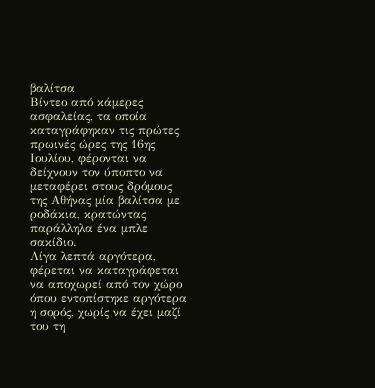βαλίτσα
Βίντεο από κάμερες ασφαλείας, τα οποία καταγράφηκαν τις πρώτες πρωινές ώρες της 16ης Ιουλίου, φέρονται να δείχνουν τον ύποπτο να μεταφέρει στους δρόμους της Αθήνας μία βαλίτσα με ροδάκια, κρατώντας παράλληλα ένα μπλε σακίδιο.
Λίγα λεπτά αργότερα, φέρεται να καταγράφεται να αποχωρεί από τον χώρο όπου εντοπίστηκε αργότερα η σορός, χωρίς να έχει μαζί του τη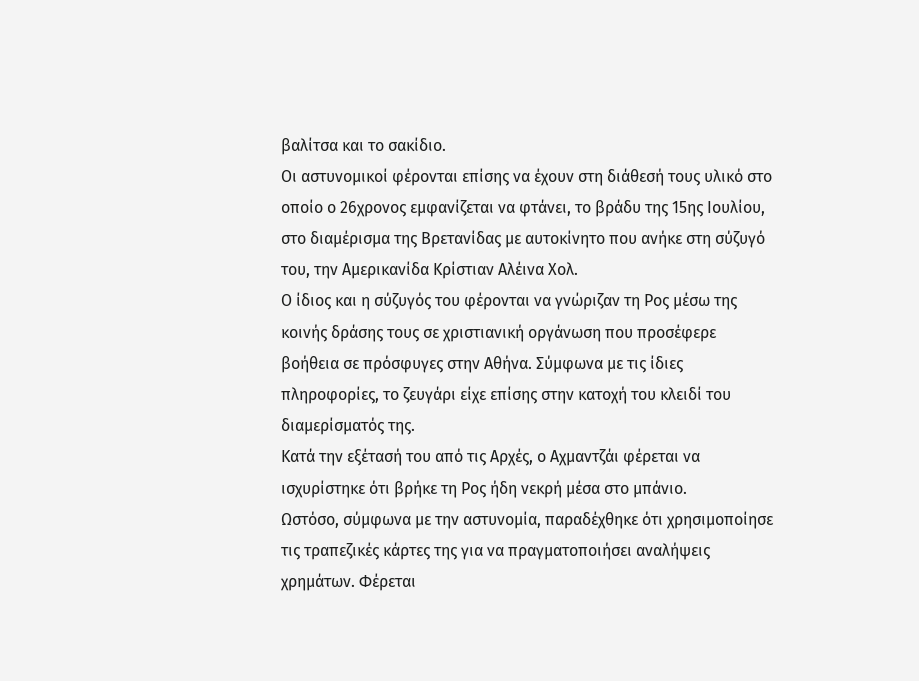βαλίτσα και το σακίδιο.
Οι αστυνομικοί φέρονται επίσης να έχουν στη διάθεσή τους υλικό στο οποίο ο 26χρονος εμφανίζεται να φτάνει, το βράδυ της 15ης Ιουλίου, στο διαμέρισμα της Βρετανίδας με αυτοκίνητο που ανήκε στη σύζυγό του, την Αμερικανίδα Κρίστιαν Αλέινα Χολ.
Ο ίδιος και η σύζυγός του φέρονται να γνώριζαν τη Ρος μέσω της κοινής δράσης τους σε χριστιανική οργάνωση που προσέφερε βοήθεια σε πρόσφυγες στην Αθήνα. Σύμφωνα με τις ίδιες πληροφορίες, το ζευγάρι είχε επίσης στην κατοχή του κλειδί του διαμερίσματός της.
Κατά την εξέτασή του από τις Αρχές, ο Αχμαντζάι φέρεται να ισχυρίστηκε ότι βρήκε τη Ρος ήδη νεκρή μέσα στο μπάνιο.
Ωστόσο, σύμφωνα με την αστυνομία, παραδέχθηκε ότι χρησιμοποίησε τις τραπεζικές κάρτες της για να πραγματοποιήσει αναλήψεις χρημάτων. Φέρεται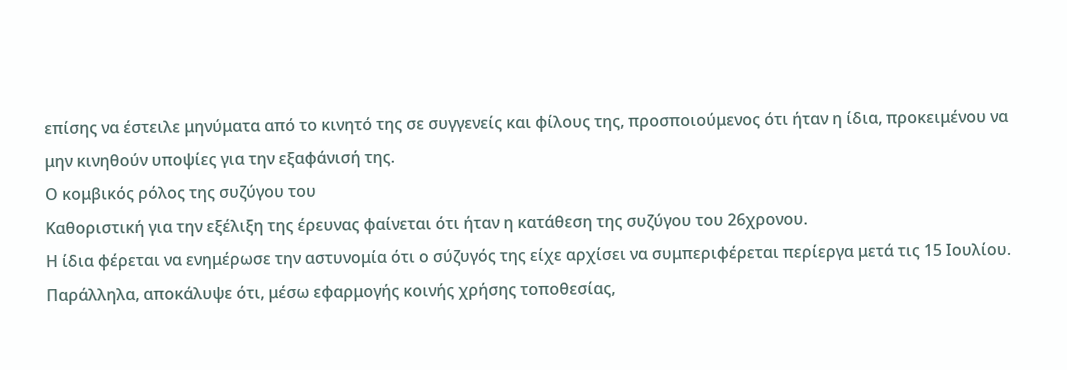επίσης να έστειλε μηνύματα από το κινητό της σε συγγενείς και φίλους της, προσποιούμενος ότι ήταν η ίδια, προκειμένου να μην κινηθούν υποψίες για την εξαφάνισή της.
Ο κομβικός ρόλος της συζύγου του
Καθοριστική για την εξέλιξη της έρευνας φαίνεται ότι ήταν η κατάθεση της συζύγου του 26χρονου.
Η ίδια φέρεται να ενημέρωσε την αστυνομία ότι ο σύζυγός της είχε αρχίσει να συμπεριφέρεται περίεργα μετά τις 15 Ιουλίου. Παράλληλα, αποκάλυψε ότι, μέσω εφαρμογής κοινής χρήσης τοποθεσίας,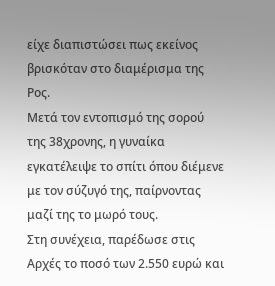είχε διαπιστώσει πως εκείνος βρισκόταν στο διαμέρισμα της Ρος.
Μετά τον εντοπισμό της σορού της 38χρονης, η γυναίκα εγκατέλειψε το σπίτι όπου διέμενε με τον σύζυγό της, παίρνοντας μαζί της το μωρό τους.
Στη συνέχεια, παρέδωσε στις Αρχές το ποσό των 2.550 ευρώ και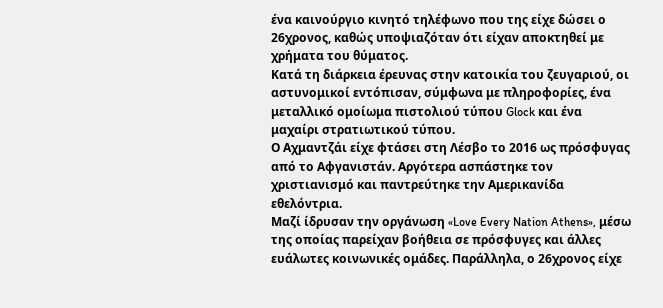ένα καινούργιο κινητό τηλέφωνο που της είχε δώσει ο 26χρονος, καθώς υποψιαζόταν ότι είχαν αποκτηθεί με χρήματα του θύματος.
Κατά τη διάρκεια έρευνας στην κατοικία του ζευγαριού, οι αστυνομικοί εντόπισαν, σύμφωνα με πληροφορίες, ένα μεταλλικό ομοίωμα πιστολιού τύπου Glock και ένα μαχαίρι στρατιωτικού τύπου.
Ο Αχμαντζάι είχε φτάσει στη Λέσβο το 2016 ως πρόσφυγας από το Αφγανιστάν. Αργότερα ασπάστηκε τον χριστιανισμό και παντρεύτηκε την Αμερικανίδα εθελόντρια.
Μαζί ίδρυσαν την οργάνωση «Love Every Nation Athens», μέσω της οποίας παρείχαν βοήθεια σε πρόσφυγες και άλλες ευάλωτες κοινωνικές ομάδες. Παράλληλα, ο 26χρονος είχε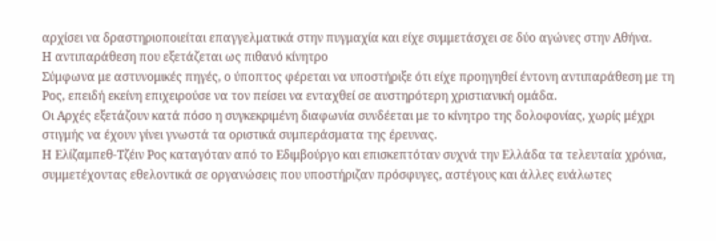αρχίσει να δραστηριοποιείται επαγγελματικά στην πυγμαχία και είχε συμμετάσχει σε δύο αγώνες στην Αθήνα.
Η αντιπαράθεση που εξετάζεται ως πιθανό κίνητρο
Σύμφωνα με αστυνομικές πηγές, ο ύποπτος φέρεται να υποστήριξε ότι είχε προηγηθεί έντονη αντιπαράθεση με τη Ρος, επειδή εκείνη επιχειρούσε να τον πείσει να ενταχθεί σε αυστηρότερη χριστιανική ομάδα.
Οι Αρχές εξετάζουν κατά πόσο η συγκεκριμένη διαφωνία συνδέεται με το κίνητρο της δολοφονίας, χωρίς μέχρι στιγμής να έχουν γίνει γνωστά τα οριστικά συμπεράσματα της έρευνας.
Η Ελίζαμπεθ-Τζέιν Ρος καταγόταν από το Εδιμβούργο και επισκεπτόταν συχνά την Ελλάδα τα τελευταία χρόνια, συμμετέχοντας εθελοντικά σε οργανώσεις που υποστήριζαν πρόσφυγες, αστέγους και άλλες ευάλωτες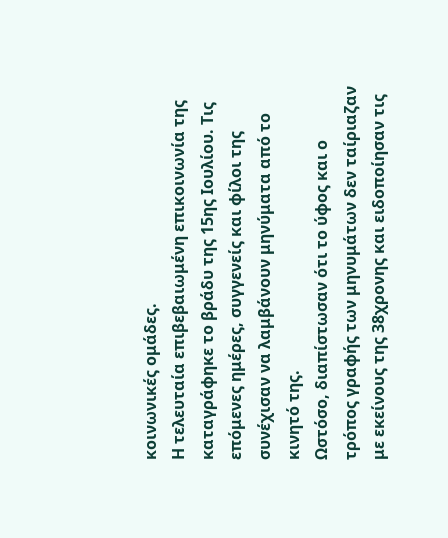κοινωνικές ομάδες.
Η τελευταία επιβεβαιωμένη επικοινωνία της καταγράφηκε το βράδυ της 15ης Ιουλίου. Τις επόμενες ημέρες, συγγενείς και φίλοι της συνέχισαν να λαμβάνουν μηνύματα από το κινητό της.
Ωστόσο, διαπίστωσαν ότι το ύφος και ο τρόπος γραφής των μηνυμάτων δεν ταίριαζαν με εκείνους της 38χρονης και ειδοποίησαν τις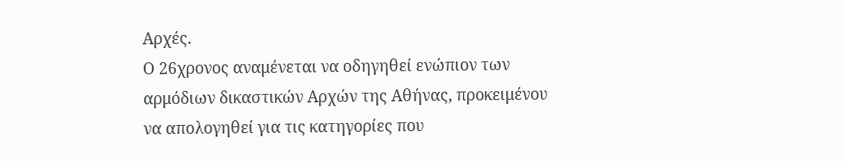Αρχές.
Ο 26χρονος αναμένεται να οδηγηθεί ενώπιον των αρμόδιων δικαστικών Αρχών της Αθήνας, προκειμένου να απολογηθεί για τις κατηγορίες που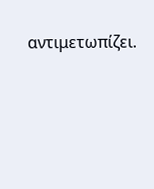αντιμετωπίζει.